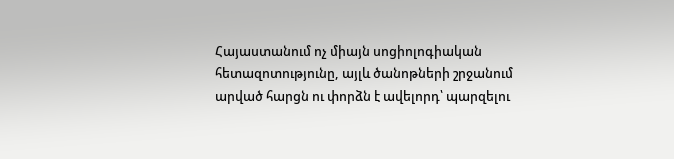Հայաստանում ոչ միայն սոցիոլոգիական հետազոտությունը, այլև ծանոթների շրջանում արված հարցն ու փորձն է ավելորդ՝ պարզելու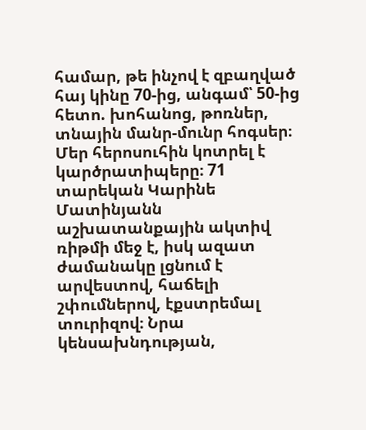համար, թե ինչով է զբաղված հայ կինը 70-ից, անգամ՝ 50-ից հետո. խոհանոց, թոռներ, տնային մանր-մունր հոգսեր։ Մեր հերոսուհին կոտրել է կարծրատիպերը։ 71 տարեկան Կարինե Մատինյանն աշխատանքային ակտիվ ռիթմի մեջ է, իսկ ազատ ժամանակը լցնում է արվեստով, հաճելի շփումներով, էքստրեմալ տուրիզով։ Նրա կենսախնդության,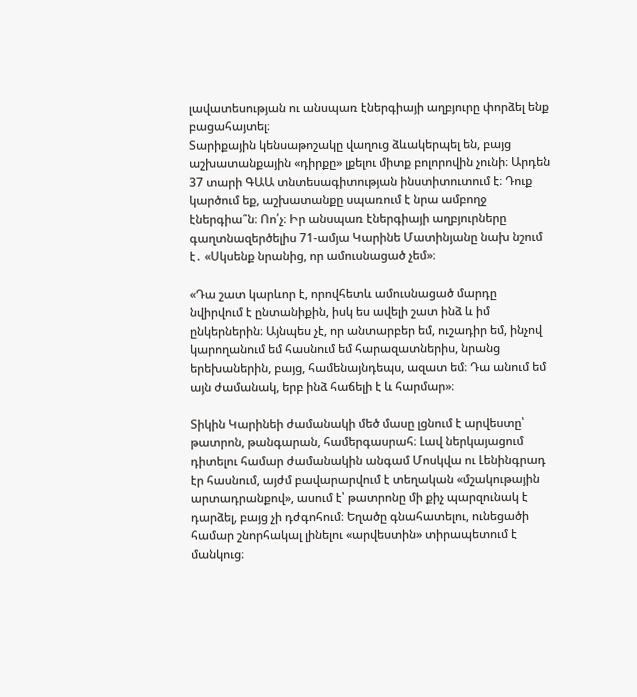լավատեսության ու անսպառ էներգիայի աղբյուրը փորձել ենք բացահայտել։
Տարիքային կենսաթոշակը վաղուց ձևակերպել են, բայց աշխատանքային «դիրքը» լքելու միտք բոլորովին չունի։ Արդեն 37 տարի ԳԱԱ տնտեսագիտության ինստիտուտում է։ Դուք կարծում եք, աշխատանքը սպառում է նրա ամբողջ էներգիա՞ն։ Ոո՛չ։ Իր անսպառ էներգիայի աղբյուրները գաղտնազերծելիս 71-ամյա Կարինե Մատինյանը նախ նշում է․ «Սկսենք նրանից, որ ամուսնացած չեմ»։

«Դա շատ կարևոր է, որովհետև ամուսնացած մարդը նվիրվում է ընտանիքին, իսկ ես ավելի շատ ինձ և իմ ընկերներին։ Այնպես չէ, որ անտարբեր եմ, ուշադիր եմ, ինչով կարողանում եմ հասնում եմ հարազատներիս, նրանց երեխաներին, բայց, համենայնդեպս, ազատ եմ։ Դա անում եմ այն ժամանակ, երբ ինձ հաճելի է և հարմար»։

Տիկին Կարինեի ժամանակի մեծ մասը լցնում է արվեստը՝ թատրոն, թանգարան, համերգասրահ։ Լավ ներկայացում դիտելու համար ժամանակին անգամ Մոսկվա ու Լենինգրադ էր հասնում, այժմ բավարարվում է տեղական «մշակութային արտադրանքով», ասում է՝ թատրոնը մի քիչ պարզունակ է դարձել, բայց չի դժգոհում։ Եղածը գնահատելու, ունեցածի համար շնորհակալ լինելու «արվեստին» տիրապետում է մանկուց։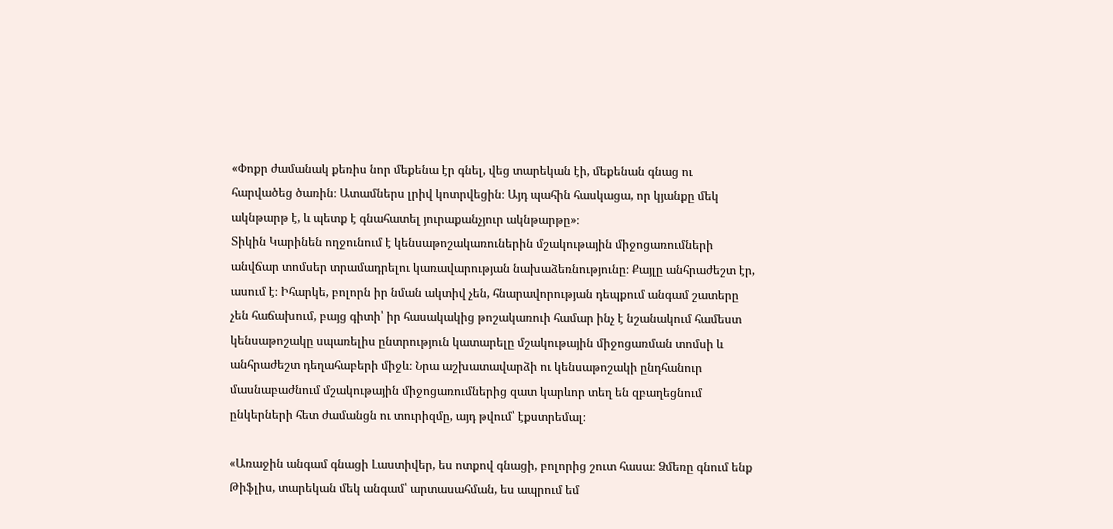«Փոքր ժամանակ քեռիս նոր մեքենա էր գնել, վեց տարեկան էի, մեքենան գնաց ու հարվածեց ծառին։ Ատամներս լրիվ կոտրվեցին։ Այդ պահին հասկացա, որ կյանքը մեկ ակնթարթ է, և պետք է գնահատել յուրաքանչյուր ակնթարթը»։
Տիկին Կարինեն ողջունում է կենսաթոշակառուներին մշակութային միջոցառումների անվճար տոմսեր տրամադրելու կառավարության նախաձեռնությունը։ Քայլը անհրաժեշտ էր, ասում է։ Իհարկե, բոլորն իր նման ակտիվ չեն, հնարավորության դեպքում անգամ շատերը չեն հաճախում, բայց գիտի՝ իր հասակակից թոշակառուի համար ինչ է նշանակում համեստ կենսաթոշակը սպառելիս ընտրություն կատարելը մշակութային միջոցառման տոմսի և անհրաժեշտ դեղահաբերի միջև։ Նրա աշխատավարձի ու կենսաթոշակի ընդհանուր մասնաբաժնում մշակութային միջոցառումներից զատ կարևոր տեղ են զբաղեցնում ընկերների հետ ժամանցն ու տուրիզմը, այդ թվում՝ էքստրեմալ։

«Առաջին անգամ գնացի Լաստիվեր, ես ոտքով գնացի, բոլորից շուտ հասա։ Ձմեռը գնում ենք Թիֆլիս, տարեկան մեկ անգամ՝ արտասահման, ես ապրում եմ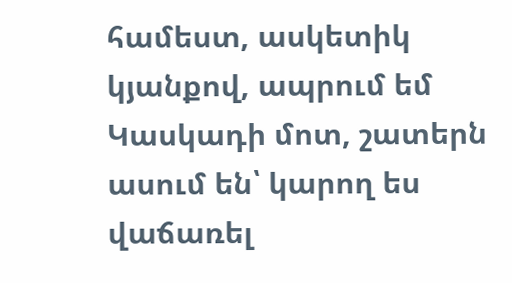համեստ, ասկետիկ կյանքով, ապրում եմ Կասկադի մոտ, շատերն ասում են՝ կարող ես վաճառել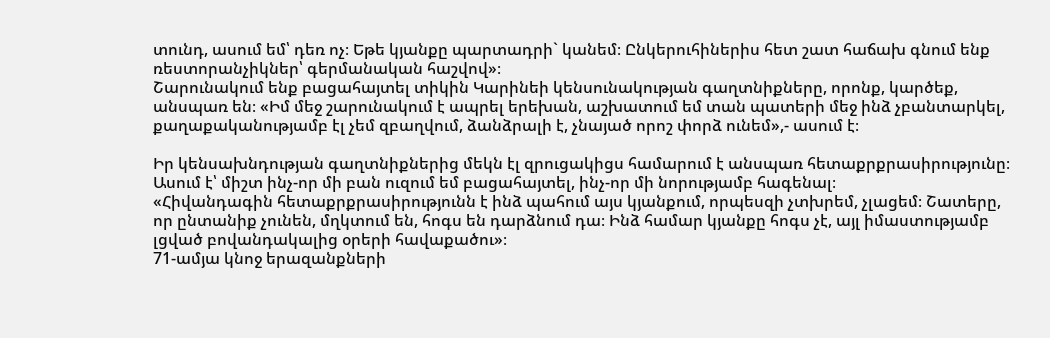տունդ, ասում եմ՝ դեռ ոչ։ Եթե կյանքը պարտադրի` կանեմ։ Ընկերուհիներիս հետ շատ հաճախ գնում ենք ռեստորանչիկներ՝ գերմանական հաշվով»։
Շարունակում ենք բացահայտել տիկին Կարինեի կենսունակության գաղտնիքները, որոնք, կարծեք, անսպառ են։ «Իմ մեջ շարունակում է ապրել երեխան, աշխատում եմ տան պատերի մեջ ինձ չբանտարկել, քաղաքականությամբ էլ չեմ զբաղվում, ձանձրալի է, չնայած որոշ փորձ ունեմ»,- ասում է։

Իր կենսախնդության գաղտնիքներից մեկն էլ զրուցակիցս համարում է անսպառ հետաքրքրասիրությունը։ Ասում է՝ միշտ ինչ-որ մի բան ուզում եմ բացահայտել, ինչ-որ մի նորությամբ հագենալ։
«Հիվանդագին հետաքրքրասիրությունն է ինձ պահում այս կյանքում, որպեսզի չտխրեմ, չլացեմ։ Շատերը, որ ընտանիք չունեն, մղկտում են, հոգս են դարձնում դա։ Ինձ համար կյանքը հոգս չէ, այլ իմաստությամբ լցված բովանդակալից օրերի հավաքածու»։
71-ամյա կնոջ երազանքների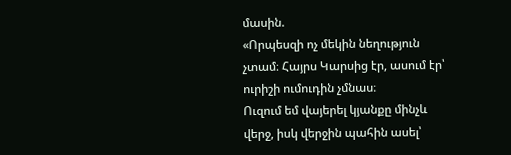մասին.
«Որպեսզի ոչ մեկին նեղություն չտամ։ Հայրս Կարսից էր, ասում էր՝ ուրիշի ումուդին չմնաս։
Ուզում եմ վայերել կյանքը մինչև վերջ, իսկ վերջին պահին ասել՝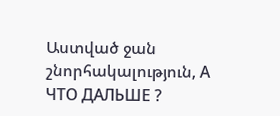Աստված ջան շնորհակալություն, А ЧТО ДАЛЬШЕ ?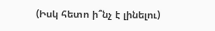(Իսկ հետո ի՞նչ է լինելու)